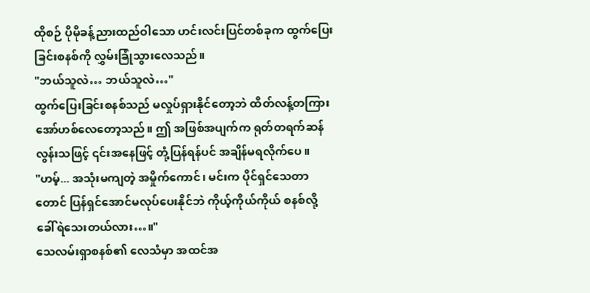ထိုစဉ် ပိုမိုခန့်ညားထည်ဝါသော ဟင်းလင်းပြင်တစ်ခုက ထွက်ပြေးခြင်းစနစ်ကို လွှမ်းခြုံသွားလေသည်။
"ဘယ်သူလဲ… ဘယ်သူလဲ…"
ထွက်ပြေးခြင်းစနစ်သည် မလှုပ်ရှားနိုင်တော့ဘဲ ထိတ်လန့်တကြား အော်ဟစ်လေတော့သည်။ ဤ အဖြစ်အပျက်က ရုတ်တရက်ဆန်လွန်းသဖြင့် ၎င်းအနေဖြင့် တုံ့ပြန်ရန်ပင် အချိန်မရလိုက်ပေ။
"ဟမ့်... အသုံးမကျတဲ့ အမှိုက်ကောင်၊ မင်းက ပိုင်ရှင်သေတာတောင် ပြန်ရှင်အောင်မလုပ်ပေးနိုင်ဘဲ ကိုယ့်ကိုယ်ကိုယ် စနစ်လို့ ခေါ်ရဲသေးတယ်လား…။"
သေလမ်းရှာစနစ်၏ လေသံမှာ အထင်အ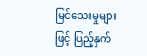မြင်သေးမှုများဖြင့် ပြည့်နှက်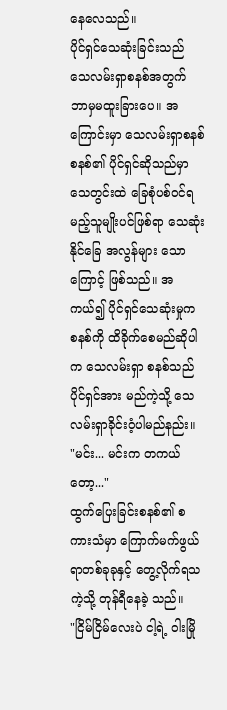နေလေသည်။
ပိုင်ရှင်သေဆုံးခြင်းသည် သေလမ်းရှာစနစ်အတွက် ဘာမှမထူးခြားပေ။ အကြောင်းမှာ သေလမ်းရှာစနစ် စနစ်၏ ပိုင်ရှင်ဆိုသည်မှာ သေတွင်းထဲ ခြေစုံပစ်ဝင်ရမည့်သူမျိုးပင်ဖြစ်ရာ သေဆုံးနိုင်ခြေ အလွန်များ သောကြောင့် ဖြစ်သည်။ အကယ်၍ ပိုင်ရှင်သေဆုံးမှုက စနစ်ကို ထိခိုက်စေမည်ဆိုပါက သေလမ်းရှာ စနစ်သည် ပိုင်ရှင်အား မည်ကဲ့သို့ သေလမ်းရှာခိုင်းဝံ့ပါမည်နည်း။
"မင်း... မင်းက တကယ်တော့..."
ထွက်ပြေးခြင်းစနစ်၏ စကားသံမှာ ကြောက်မက်ဖွယ်ရာတစ်ခုခုနှင့် တွေ့လိုက်ရသကဲ့သို့ တုန်ရီနေခဲ့ သည်။
"ငြိမ်ငြိမ်လေးပဲ ငါ့ရဲ့ ဝါးမြို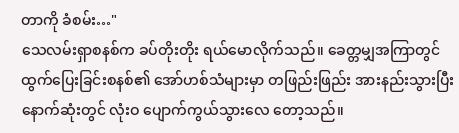တာကို ခံစမ်း…"
သေလမ်းရှာစနစ်က ခပ်တိုးတိုး ရယ်မောလိုက်သည်။ ခေတ္တမျှအကြာတွင် ထွက်ပြေးခြင်းစနစ်၏ အော်ဟစ်သံများမှာ တဖြည်းဖြည်း အားနည်းသွားပြီး နောက်ဆုံးတွင် လုံးဝ ပျောက်ကွယ်သွားလေ တော့သည်။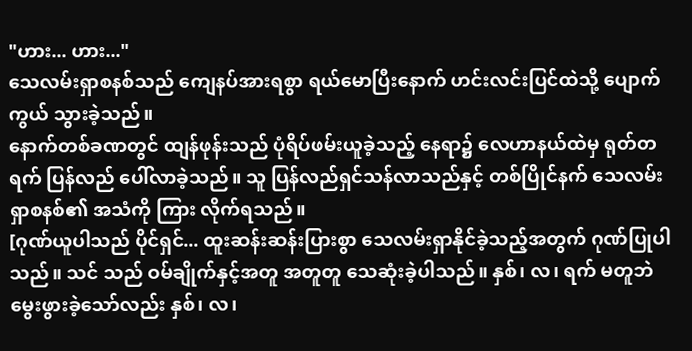"ဟား... ဟား..."
သေလမ်းရှာစနစ်သည် ကျေနပ်အားရစွာ ရယ်မောပြီးနောက် ဟင်းလင်းပြင်ထဲသို့ ပျောက်ကွယ် သွားခဲ့သည်။
နောက်တစ်ခဏတွင် ထျန်ဖုန်းသည် ပုံရိပ်ဖမ်းယူခဲ့သည့် နေရာ၌ လေဟာနယ်ထဲမှ ရုတ်တရက် ပြန်လည် ပေါ်လာခဲ့သည်။ သူ ပြန်လည်ရှင်သန်လာသည်နှင့် တစ်ပြိုင်နက် သေလမ်းရှာစနစ်၏ အသံကို ကြား လိုက်ရသည်။
[ဂုဏ်ယူပါသည် ပိုင်ရှင်... ထူးဆန်းဆန်းပြားစွာ သေလမ်းရှာနိုင်ခဲ့သည့်အတွက် ဂုဏ်ပြုပါသည်။ သင် သည် ဝမ်ချိုက်နှင့်အတူ အတူတူ သေဆုံးခဲ့ပါသည်။ နှစ်၊ လ၊ ရက် မတူဘဲ မွေးဖွားခဲ့သော်လည်း နှစ်၊ လ၊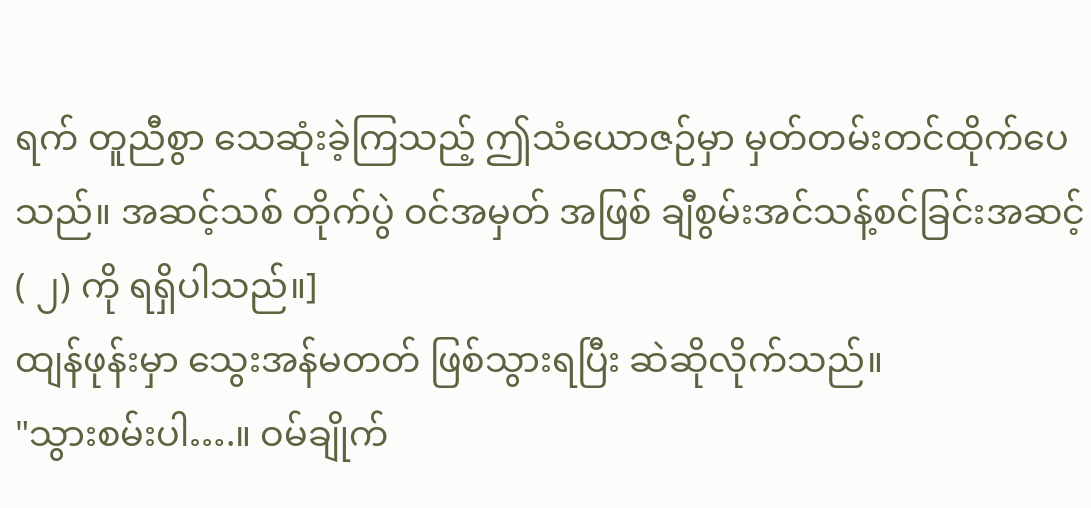ရက် တူညီစွာ သေဆုံးခဲ့ကြသည့် ဤသံယောဇဉ်မှာ မှတ်တမ်းတင်ထိုက်ပေသည်။ အဆင့်သစ် တိုက်ပွဲ ဝင်အမှတ် အဖြစ် ချီစွမ်းအင်သန့်စင်ခြင်းအဆင့် ( ၂) ကို ရရှိပါသည်။]
ထျန်ဖုန်းမှာ သွေးအန်မတတ် ဖြစ်သွားရပြီး ဆဲဆိုလိုက်သည်။
"သွားစမ်းပါ….။ ဝမ်ချိုက်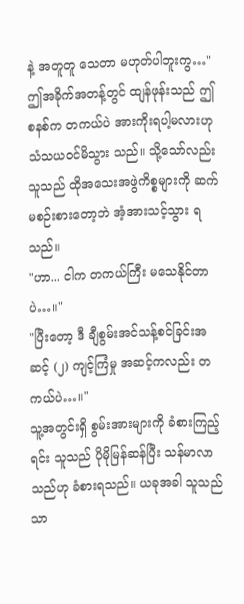နဲ့ အတူတူ သေတာ မဟုတ်ပါဘူးကွ…"
ဤအခိုက်အတန့်တွင် ထျန်ဖုန်းသည် ဤစနစ်က တကယ်ပဲ အားကိုးရပါ့မလားဟု သံသယဝင်မိသွား သည်။ သို့သော်လည်း သူသည် ထိုအသေးအဖွဲကိစ္စများကို ဆက်မစဉ်းစားတော့ဘဲ အံ့အားသင့်သွား ရသည်။
"ဟာ... ငါက တကယ်ကြီး မသေနိုင်တာပဲ…။"
"ပြီးတော့ ဒီ ချီစွမ်းအင်သန့်စင်ခြင်းအဆင့် (၂) ကျင့်ကြံမှု အဆင့်ကလည်း တကယ်ပဲ…။"
သူ့အတွင်းရှိ စွမ်းအားများကို ခံစားကြည့်ရင်း သူသည် ပိုမိုမြန်ဆန်ပြီး သန်မာလာသည်ဟု ခံစားရသည်။ ယခုအခါ သူသည် သာ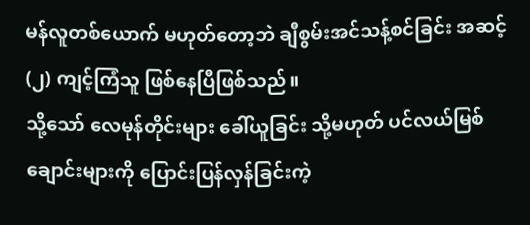မန်လူတစ်ယောက် မဟုတ်တော့ဘဲ ချီစွမ်းအင်သန့်စင်ခြင်း အဆင့် (၂) ကျင့်ကြံသူ ဖြစ်နေပြီဖြစ်သည်။
သို့သော် လေမုန်တိုင်းများ ခေါ်ယူခြင်း သို့မဟုတ် ပင်လယ်မြစ်ချောင်းများကို ပြောင်းပြန်လှန်ခြင်းကဲ့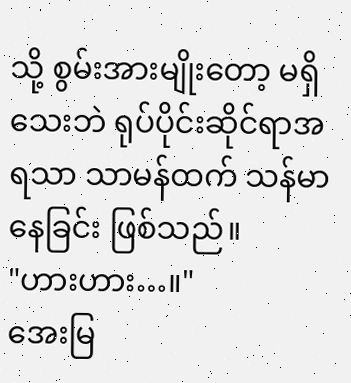သို့ စွမ်းအားမျိုးတော့ မရှိသေးဘဲ ရုပ်ပိုင်းဆိုင်ရာအရသာ သာမန်ထက် သန်မာနေခြင်း ဖြစ်သည်။
"ဟားဟား…။"
အေးမြ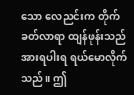သော လေညင်းက တိုက်ခတ်လာရာ ထျန်ဖုန်းသည် အားရပါးရ ရယ်မောလိုက်သည်။ ဤ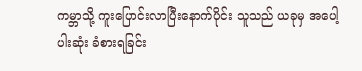ကမ္ဘာသို့ ကူးပြောင်းလာပြီးနောက်ပိုင်း သူသည် ယခုမှ အပေါ့ပါးဆုံး ခံစားရခြင်း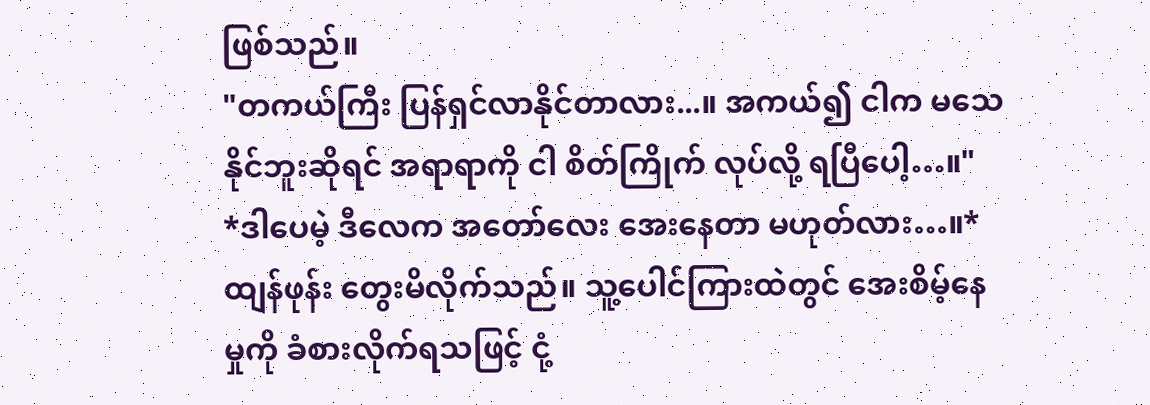ဖြစ်သည်။
"တကယ်ကြီး ပြန်ရှင်လာနိုင်တာလား...။ အကယ်၍ ငါက မသေနိုင်ဘူးဆိုရင် အရာရာကို ငါ စိတ်ကြိုက် လုပ်လို့ ရပြီပေါ့…။"
*ဒါပေမဲ့ ဒီလေက အတော်လေး အေးနေတာ မဟုတ်လား…။*
ထျန်ဖုန်း တွေးမိလိုက်သည်။ သူ့ပေါင်ကြားထဲတွင် အေးစိမ့်နေမှုကို ခံစားလိုက်ရသဖြင့် ငုံ့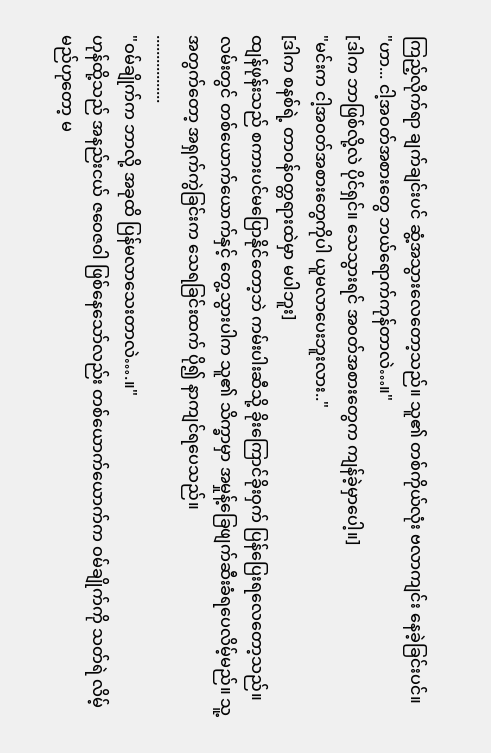ကြည့်လိုက်ရာ ချက်ချင်းပင် ဆွံ့အသွားလေတော့သည်။ သူ၏ တစ်ကိုယ်လုံး ဗလာကျင်း နေခဲ့ခြင်းပင်။
"ဟာ... ငါ့အဝတ်အစားတွေ ဘယ်ရောက်ကုန်တာလဲ…။"
[ဒါက ဘာဖြစ်လို့လဲ ပိုင်ရှင်။ သေသွားရင် အဝတ်အစားတွေက ကျန်ခဲ့မှာပေါ့။]
"မင်းက ငါ့အဝတ်အစားတွေကိုပါ ယူမလာပေးဘူးလား.."
[ဒါက စနစ်ရဲ့ တာဝန်ဝတ္တရားထဲမှာ မပါဘူး]
ထျန်ဖုန်းသည် စကားပင်မပြောနိုင်တော့ဘဲ ကမ်းပါးဆီသို့ ခိုးကြောင်ခိုးဝှက် ပြန်ပြေးရလေတော့သည်။ လမ်းတွင် တစ်ယောက်ယောက်နှင့် တွေ့သွားပါက သူ၏ သိက္ခာမှာ အမှုန့်ခြေဖျက်ဆီးခံရပေလိမ့်မည်။ သူ့အတွက်တော့ အရှက်ကွဲခြင်းက သေရခြင်းထက် ပို၍ နာကျင်ရပေသည်။
.................
"ဝမ်ချိုက်က ဘာလို့ အခုထိ ပြန်မလာသေးတာလဲ….။"
ဟုန်ထို့သည် အနည်းငယ် ဇဝေဇဝါ ဖြစ်နေသော်လည်း တစ်ယောက်ယောက်က ဝမ်ချိုက်ကို သတ်ရဲ လိမ့်မည်ဟုတော့ မ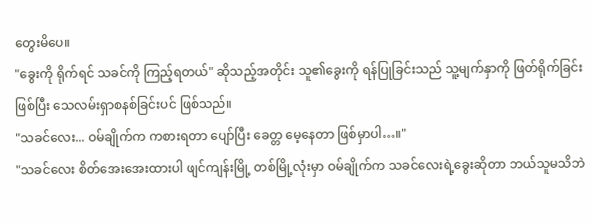တွေးမိပေ။
"ခွေးကို ရိုက်ရင် သခင်ကို ကြည့်ရတယ်" ဆိုသည့်အတိုင်း သူ၏ခွေးကို ရန်ပြုခြင်းသည် သူ့မျက်နှာကို ဖြတ်ရိုက်ခြင်းဖြစ်ပြီး သေလမ်းရှာစနစ်ခြင်းပင် ဖြစ်သည်။
"သခင်လေး... ဝမ်ချိုက်က ကစားရတာ ပျော်ပြီး ခေတ္တ မေ့နေတာ ဖြစ်မှာပါ…။"
"သခင်လေး စိတ်အေးအေးထားပါ ဖျင်ကျန်းမြို့ တစ်မြို့လုံးမှာ ဝမ်ချိုက်က သခင်လေးရဲ့ခွေးဆိုတာ ဘယ်သူမသိဘဲ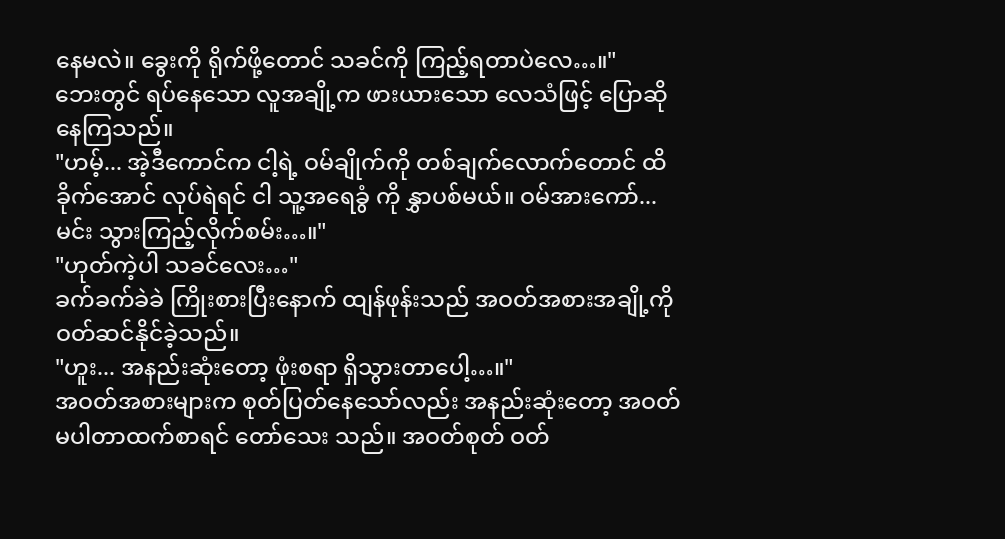နေမလဲ။ ခွေးကို ရိုက်ဖို့တောင် သခင်ကို ကြည့်ရတာပဲလေ…။"
ဘေးတွင် ရပ်နေသော လူအချို့က ဖားယားသော လေသံဖြင့် ပြောဆိုနေကြသည်။
"ဟမ့်... အဲ့ဒီကောင်က ငါ့ရဲ့ ဝမ်ချိုက်ကို တစ်ချက်လောက်တောင် ထိခိုက်အောင် လုပ်ရဲရင် ငါ သူ့အရေခွံ ကို နွှာပစ်မယ်။ ဝမ်အားကော်... မင်း သွားကြည့်လိုက်စမ်း…။"
"ဟုတ်ကဲ့ပါ သခင်လေး…"
ခက်ခက်ခဲခဲ ကြိုးစားပြီးနောက် ထျန်ဖုန်းသည် အဝတ်အစားအချို့ကို ဝတ်ဆင်နိုင်ခဲ့သည်။
"ဟူး... အနည်းဆုံးတော့ ဖုံးစရာ ရှိသွားတာပေါ့…။"
အဝတ်အစားများက စုတ်ပြတ်နေသော်လည်း အနည်းဆုံးတော့ အဝတ်မပါတာထက်စာရင် တော်သေး သည်။ အဝတ်စုတ် ဝတ်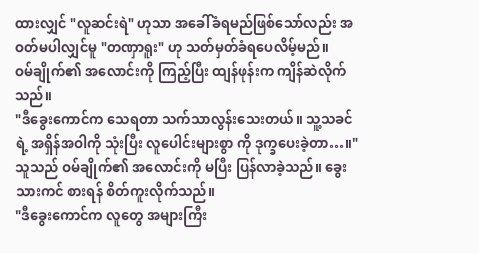ထားလျှင် "လူဆင်းရဲ" ဟုသာ အခေါ်ခံရမည်ဖြစ်သော်လည်း အဝတ်မပါလျှင်မူ "တဏှာရူး" ဟု သတ်မှတ်ခံရပေလိမ့်မည်။
ဝမ်ချိုက်၏ အလောင်းကို ကြည့်ပြီး ထျန်ဖုန်းက ကျိန်ဆဲလိုက်သည်။
"ဒီခွေးကောင်က သေရတာ သက်သာလွန်းသေးတယ်။ သူ့သခင်ရဲ့ အရှိန်အဝါကို သုံးပြီး လူပေါင်းများစွာ ကို ဒုက္ခပေးခဲ့တာ…။"
သူသည် ဝမ်ချိုက်၏ အလောင်းကို မပြီး ပြန်လာခဲ့သည်။ ခွေးသားကင် စားရန် စိတ်ကူးလိုက်သည်။
"ဒီခွေးကောင်က လူတွေ အများကြီး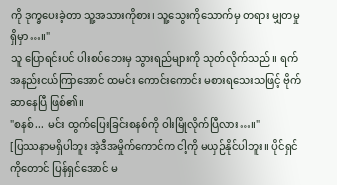ကို ဒုက္ခပေးခဲ့တာ သူ့အသားကိုစား၊ သူ့သွေးကိုသောက်မှ တရား မျှတမှု ရှိမှာ…။"
သူ ပြောရင်းပင် ပါးစပ်ဘေးမှ သွားရည်များကို သုတ်လိုက်သည်။ ရက်အနည်းငယ်ကြာအောင် ထမင်း ကောင်းကောင်း မစားရသေးသဖြင့် ဗိုက်ဆာနေပြီ ဖြစ်၏။
"စနစ်... မင်း ထွက်ပြေးခြင်းစနစ်ကို ဝါးမြိုလိုက်ပြီလား…။"
[ပြဿနာမရှိပါဘူး အဲ့ဒီအမှိုက်ကောင်က ငါ့ကို မယှဉ်နိုင်ပါဘူး။ ပိုင်ရှင်ကိုတောင် ပြန်ရှင်အောင် မ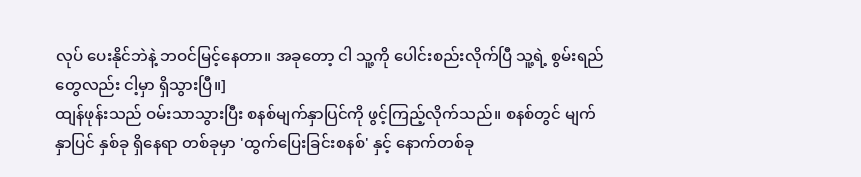လုပ် ပေးနိုင်ဘဲနဲ့ ဘဝင်မြင့်နေတာ။ အခုတော့ ငါ သူ့ကို ပေါင်းစည်းလိုက်ပြီ သူ့ရဲ့ စွမ်းရည်တွေလည်း ငါ့မှာ ရှိသွားပြီ။]
ထျန်ဖုန်းသည် ဝမ်းသာသွားပြီး စနစ်မျက်နှာပြင်ကို ဖွင့်ကြည့်လိုက်သည်။ စနစ်တွင် မျက်နှာပြင် နှစ်ခု ရှိနေရာ တစ်ခုမှာ 'ထွက်ပြေးခြင်းစနစ်' နှင့် နောက်တစ်ခု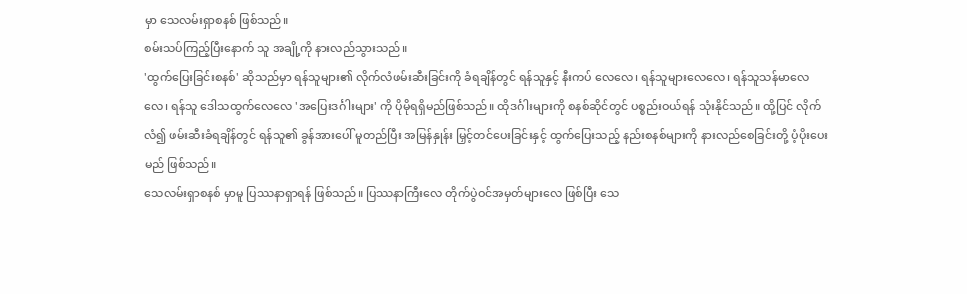မှာ သေလမ်းရှာစနစ် ဖြစ်သည်။
စမ်းသပ်ကြည့်ပြီးနောက် သူ အချို့ကို နားလည်သွားသည်။
'ထွက်ပြေးခြင်းစနစ်' ဆိုသည်မှာ ရန်သူများ၏ လိုက်လံဖမ်းဆီးခြင်းကို ခံရချိန်တွင် ရန်သူနှင့် နီးကပ် လေလေ၊ ရန်သူများလေလေ၊ ရန်သူသန်မာလေလေ၊ ရန်သူ ဒေါသထွက်လေလေ 'အပြေးဒင်္ဂါးများ' ကို ပိုမိုရရှိမည်ဖြစ်သည်။ ထိုဒင်္ဂါးများကို စနစ်ဆိုင်တွင် ပစ္စည်းဝယ်ရန် သုံးနိုင်သည်။ ထို့ပြင် လိုက်လံ၍ ဖမ်းဆီးခံရချိန်တွင် ရန်သူ၏ ခွန်အားပေါ် မူတည်ပြီး အမြန်နှုန်း မြှင့်တင်ပေးခြင်းနှင့် ထွက်ပြေးသည့် နည်းစနစ်များကို နားလည်စေခြင်းတို့ ပံ့ပိုးပေးမည် ဖြစ်သည်။
သေလမ်းရှာစနစ် မှာမူ ပြဿနာရှာရန် ဖြစ်သည်။ ပြဿနာကြီးလေ တိုက်ပွဲဝင်အမှတ်များလေ ဖြစ်ပြီး သေ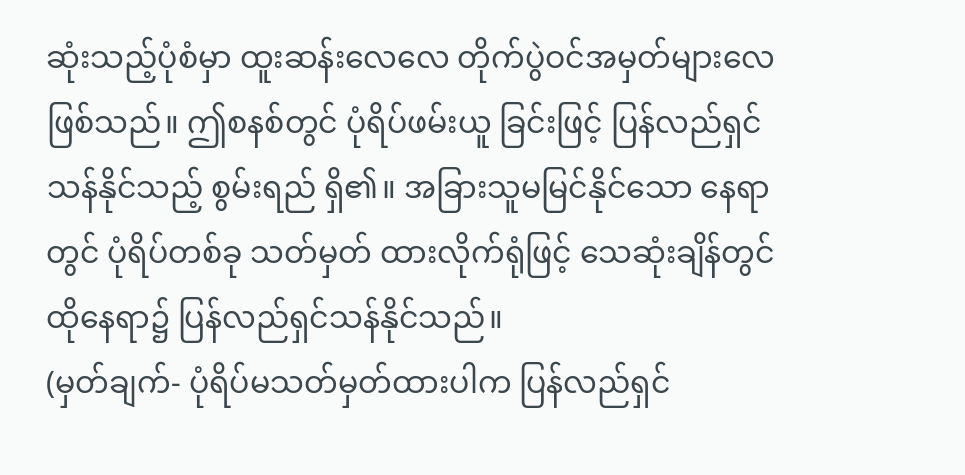ဆုံးသည့်ပုံစံမှာ ထူးဆန်းလေလေ တိုက်ပွဲဝင်အမှတ်များလေ ဖြစ်သည်။ ဤစနစ်တွင် ပုံရိပ်ဖမ်းယူ ခြင်းဖြင့် ပြန်လည်ရှင်သန်နိုင်သည့် စွမ်းရည် ရှိ၏။ အခြားသူမမြင်နိုင်သော နေရာတွင် ပုံရိပ်တစ်ခု သတ်မှတ် ထားလိုက်ရုံဖြင့် သေဆုံးချိန်တွင် ထိုနေရာ၌ ပြန်လည်ရှင်သန်နိုင်သည်။
(မှတ်ချက်- ပုံရိပ်မသတ်မှတ်ထားပါက ပြန်လည်ရှင်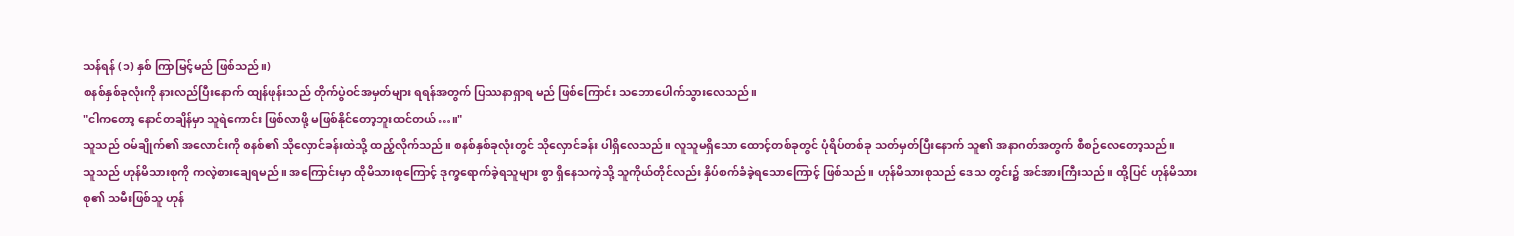သန်ရန် (၁) နှစ် ကြာမြင့်မည် ဖြစ်သည်။)
စနစ်နှစ်ခုလုံးကို နားလည်ပြီးနောက် ထျန်ဖုန်းသည် တိုက်ပွဲဝင်အမှတ်များ ရရန်အတွက် ပြဿနာရှာရ မည် ဖြစ်ကြောင်း သဘောပေါက်သွားလေသည်။
"ငါကတော့ နောင်တချိန်မှာ သူရဲကောင်း ဖြစ်လာဖို့ မဖြစ်နိုင်တော့ဘူးထင်တယ်…။"
သူသည် ဝမ်ချိုက်၏ အလောင်းကို စနစ်၏ သိုလှောင်ခန်းထဲသို့ ထည့်လိုက်သည်။ စနစ်နှစ်ခုလုံးတွင် သိုလှောင်ခန်း ပါရှိလေသည်။ လူသူမရှိသော ထောင့်တစ်ခုတွင် ပုံရိပ်တစ်ခု သတ်မှတ်ပြီးနောက် သူ၏ အနာဂတ်အတွက် စီစဉ်လေတော့သည်။
သူသည် ဟုန်မိသားစုကို ကလဲ့စားချေရမည်။ အကြောင်းမှာ ထိုမိသားစုကြောင့် ဒုက္ခရောက်ခဲ့ရသူများ စွာ ရှိနေသကဲ့သို့ သူကိုယ်တိုင်လည်း နှိပ်စက်ခံခဲ့ရသောကြောင့် ဖြစ်သည်။ ဟုန်မိသားစုသည် ဒေသ တွင်း၌ အင်အားကြီးသည်။ ထို့ပြင် ဟုန်မိသားစု၏ သမီးဖြစ်သူ ဟုန်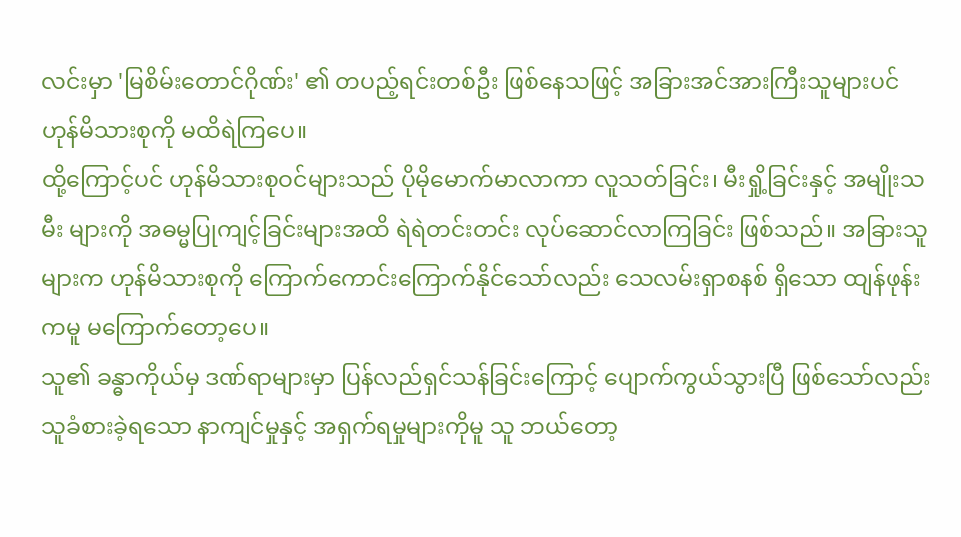လင်းမှာ 'မြစိမ်းတောင်ဂိုဏ်း' ၏ တပည့်ရင်းတစ်ဦး ဖြစ်နေသဖြင့် အခြားအင်အားကြီးသူများပင် ဟုန်မိသားစုကို မထိရဲကြပေ။
ထို့ကြောင့်ပင် ဟုန်မိသားစုဝင်များသည် ပိုမိုမောက်မာလာကာ လူသတ်ခြင်း၊ မီးရှို့ခြင်းနှင့် အမျိုးသမီး များကို အဓမ္မပြုကျင့်ခြင်းများအထိ ရဲရဲတင်းတင်း လုပ်ဆောင်လာကြခြင်း ဖြစ်သည်။ အခြားသူများက ဟုန်မိသားစုကို ကြောက်ကောင်းကြောက်နိုင်သော်လည်း သေလမ်းရှာစနစ် ရှိသော ထျန်ဖုန်းကမူ မကြောက်တော့ပေ။
သူ၏ ခန္ဓာကိုယ်မှ ဒဏ်ရာများမှာ ပြန်လည်ရှင်သန်ခြင်းကြောင့် ပျောက်ကွယ်သွားပြီ ဖြစ်သော်လည်း သူခံစားခဲ့ရသော နာကျင်မှုနှင့် အရှက်ရမှုများကိုမူ သူ ဘယ်တော့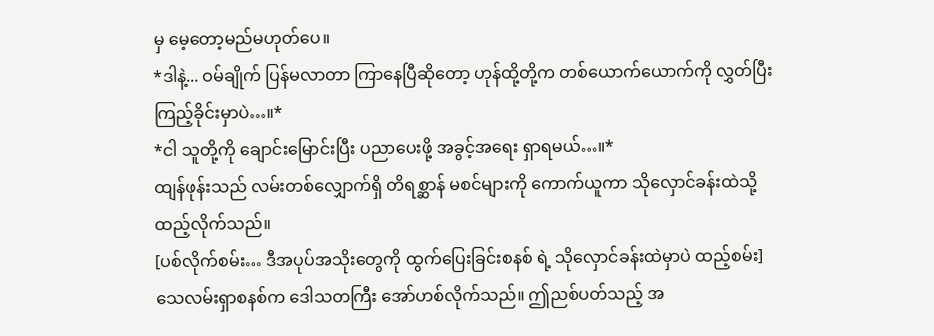မှ မေ့တော့မည်မဟုတ်ပေ။
*ဒါနဲ့... ဝမ်ချိုက် ပြန်မလာတာ ကြာနေပြီဆိုတော့ ဟုန်ထို့တို့က တစ်ယောက်ယောက်ကို လွှတ်ပြီး ကြည့်ခိုင်းမှာပဲ…။*
*ငါ သူတို့ကို ချောင်းမြောင်းပြီး ပညာပေးဖို့ အခွင့်အရေး ရှာရမယ်…။*
ထျန်ဖုန်းသည် လမ်းတစ်လျှောက်ရှိ တိရစ္ဆာန် မစင်များကို ကောက်ယူကာ သိုလှောင်ခန်းထဲသို့ ထည့်လိုက်သည်။
[ပစ်လိုက်စမ်း… ဒီအပုပ်အသိုးတွေကို ထွက်ပြေးခြင်းစနစ် ရဲ့ သိုလှောင်ခန်းထဲမှာပဲ ထည့်စမ်း]
သေလမ်းရှာစနစ်က ဒေါသတကြီး အော်ဟစ်လိုက်သည်။ ဤညစ်ပတ်သည့် အ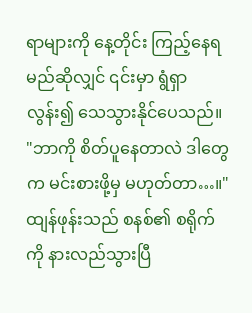ရာများကို နေ့တိုင်း ကြည့်နေရမည်ဆိုလျှင် ၎င်းမှာ ရွံရှာလွန်း၍ သေသွားနိုင်ပေသည်။
"ဘာကို စိတ်ပူနေတာလဲ ဒါတွေက မင်းစားဖို့မှ မဟုတ်တာ…။"
ထျန်ဖုန်းသည် စနစ်၏ စရိုက်ကို နားလည်သွားပြီ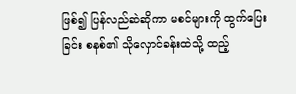ဖြစ်၍ ပြန်လည်ဆဲဆိုကာ မစင်များကို ထွက်ပြေးခြင်း စနစ်၏ သိုလှောင်ခန်းထဲသို့ ထည့်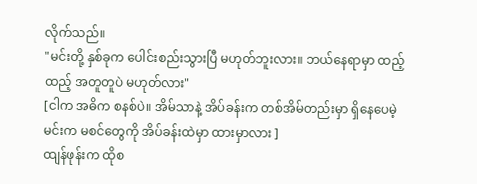လိုက်သည်။
"မင်းတို့ နှစ်ခုက ပေါင်းစည်းသွားပြီ မဟုတ်ဘူးလား။ ဘယ်နေရာမှာ ထည့်ထည့် အတူတူပဲ မဟုတ်လား"
[ငါက အဓိက စနစ်ပဲ။ အိမ်သာနဲ့ အိပ်ခန်းက တစ်အိမ်တည်းမှာ ရှိနေပေမဲ့ မင်းက မစင်တွေကို အိပ်ခန်းထဲမှာ ထားမှာလား ]
ထျန်ဖုန်းက ထိုစ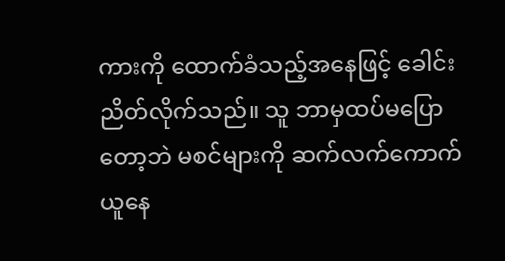ကားကို ထောက်ခံသည့်အနေဖြင့် ခေါင်းညိတ်လိုက်သည်။ သူ ဘာမှထပ်မပြောတော့ဘဲ မစင်များကို ဆက်လက်ကောက်ယူနေ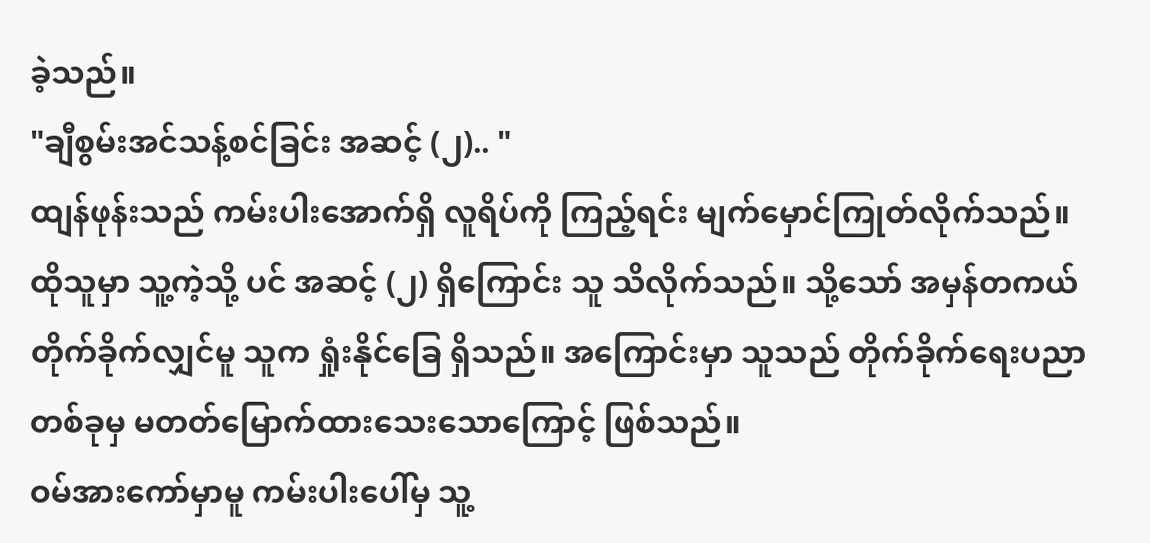ခဲ့သည်။
"ချီစွမ်းအင်သန့်စင်ခြင်း အဆင့် (၂).. "
ထျန်ဖုန်းသည် ကမ်းပါးအောက်ရှိ လူရိပ်ကို ကြည့်ရင်း မျက်မှောင်ကြုတ်လိုက်သည်။ ထိုသူမှာ သူ့ကဲ့သို့ ပင် အဆင့် (၂) ရှိကြောင်း သူ သိလိုက်သည်။ သို့သော် အမှန်တကယ် တိုက်ခိုက်လျှင်မူ သူက ရှုံးနိုင်ခြေ ရှိသည်။ အကြောင်းမှာ သူသည် တိုက်ခိုက်ရေးပညာ တစ်ခုမှ မတတ်မြောက်ထားသေးသောကြောင့် ဖြစ်သည်။
ဝမ်အားကော်မှာမူ ကမ်းပါးပေါ်မှ သူ့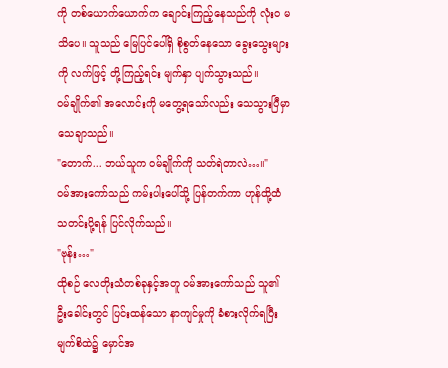ကို တစ်ယောက်ယောက်က ချောင်းကြည့်နေသည်ကို လုံးဝ မသိပေ။ သူသည် မြေပြင်ပေါ်ရှိ စိုစွတ်နေသော ခွေးသွေးများကို လက်ဖြင့် တို့ကြည့်ရင်း မျက်နှာ ပျက်သွားသည်။
ဝမ်ချိုက်၏ အလောင်းကို မတွေ့ရသော်လည်း သေသွားပြီမှာ သေချာသည်။
"တောက်... ဘယ်သူက ဝမ်ချိုက်ကို သတ်ရဲတာလဲ…။"
ဝမ်အားကော်သည် ကမ်းပါးပေါ်သို့ ပြန်တက်ကာ ဟုန်ထို့ထံ သတင်းပို့ရန် ပြင်လိုက်သည်။
"ဗုန်း…"
ထိုစဉ် လေတိုးသံတစ်ခုနှင့်အတူ ဝမ်အားကော်သည် သူ၏ ဦးခေါင်းတွင် ပြင်းထန်သော နာကျင်မှုကို ခံစားလိုက်ရပြီး မျက်စိထဲ၌ မှောင်အ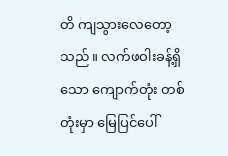တိ ကျသွားလေတော့သည်။ လက်ဖဝါးခန့်ရှိသော ကျောက်တုံး တစ်တုံးမှာ မြေပြင်ပေါ်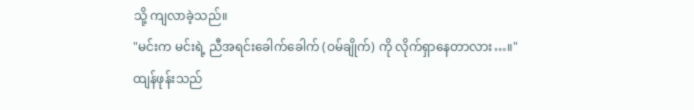သို့ ကျလာခဲ့သည်။
"မင်းက မင်းရဲ့ ညီအရင်းခေါက်ခေါက် (ဝမ်ချိုက်) ကို လိုက်ရှာနေတာလား…။"
ထျန်ဖုန်းသည်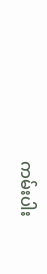ကမ်းပါး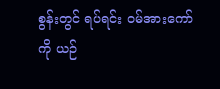စွန်းတွင် ရပ်ရင်း ဝမ်အားကော်ကို ယဉ်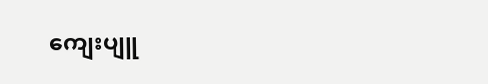ကျေးပျူ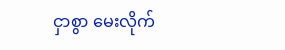ငှာစွာ မေးလိုက်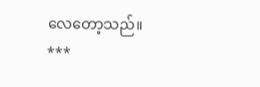လေတော့သည်။
***